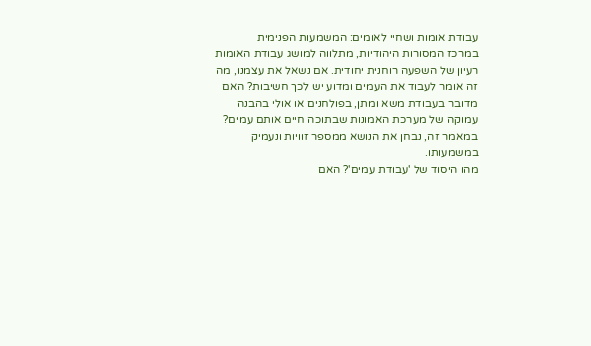עבודת אומות ושחיי לאומים: המשמעות הפנימית
במרכז המסורות היהודיות, מתלווה למושג עבודת האומות רעיון של השפעה רוחנית יחודית. אם נשאל את עצמנו, מה זה אומר לעבוד את העמים ומדוע יש לכך חשיבות? האם מדובר בעבודת משא ומתן, בפולחנים או אולי בהבנה עמוקה של מערכת האמונות שבתוכה חיים אותם עמים? במאמר זה, נבחן את הנושא ממספר זוויות ונעמיק במשמעותו.
מהו היסוד של 'עבודת עמים'? האם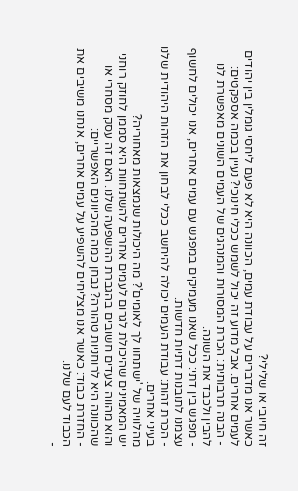זה חיובי או שלילי?
כאשר אנו מדברים על עבודת עמים, הכוונה היא לא פעם ליחסי גומלין בין יהודים לעמים אחרים. אבל מדוע זה יכול לשמש ככלי חינוכי? נעיין בכמה אספקטים:
- הבנה תרבותית: הכרת המסורות והמנהגים של העמים השונים מאפשרת לנו להבין ולכבד את השונה.
- מפגש בין דתי: ככל שאנו מעמיקים במפגש עם עמים אחרים, אנו יכולים לחשוף עצמנו לתובנות דתיות חדשות.
- הכרת זהות: עבודת העמים יכולה להיחשב ככלי לבחון את הזהות היהודית שלנו בעיני אחרים.
מהלוויה של 'ישתחוו לך לאומים'? מה היכולות שנמצאות מאחוריה?
יש המאמינים שהיכולת לגרום לעמים אחרים להשתחוות היא סממן לחוזק רוחני והוא מהווה צעדים חשובים בהגברת ההשפעה שלנו. האם זה עסק מסחרי או שהכוונה היא לרוחניות טהורה? נבחן כמה מהכיוונים האפשריים:
- החזרת כבוד: כאשר אנו מצליחים להשפיע על עמים אחרים, אנחנו משיבים את הכבוד לעם שלנו.
-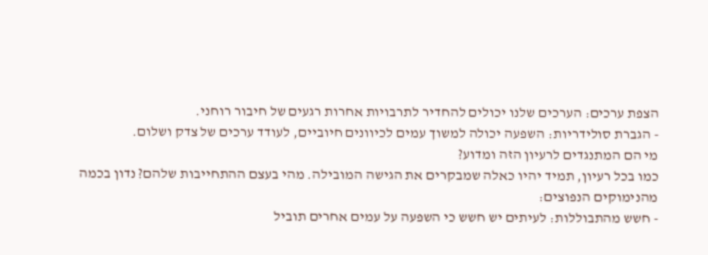הצפת ערכים: הערכים שלנו יכולים להחדיר לתרבויות אחרות רגעים של חיבור רוחני.
- הגברת סולידריות: השפעה יכולה למשוך עמים לכיוונים חיוביים, לעודד ערכים של צדק ושלום.
מי הם המתנגדים לרעיון הזה ומדוע?
כמו בכל רעיון, תמיד יהיו כאלה שמבקרים את הגישה המובילה. מהי בעצם ההתחייבות שלהם? נדון בכמה מהנימוקים הנפוצים:
- חשש מהתבוללות: לעיתים יש חשש כי השפעה על עמים אחרים תוביל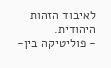לאיבוד הזהות היהודית.
- פוליטיקה בין-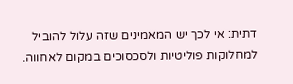דתית: אי לכך יש המאמינים שזה עלול להוביל למחלוקות פוליטיות ולסכסוכים במקום לאחווה.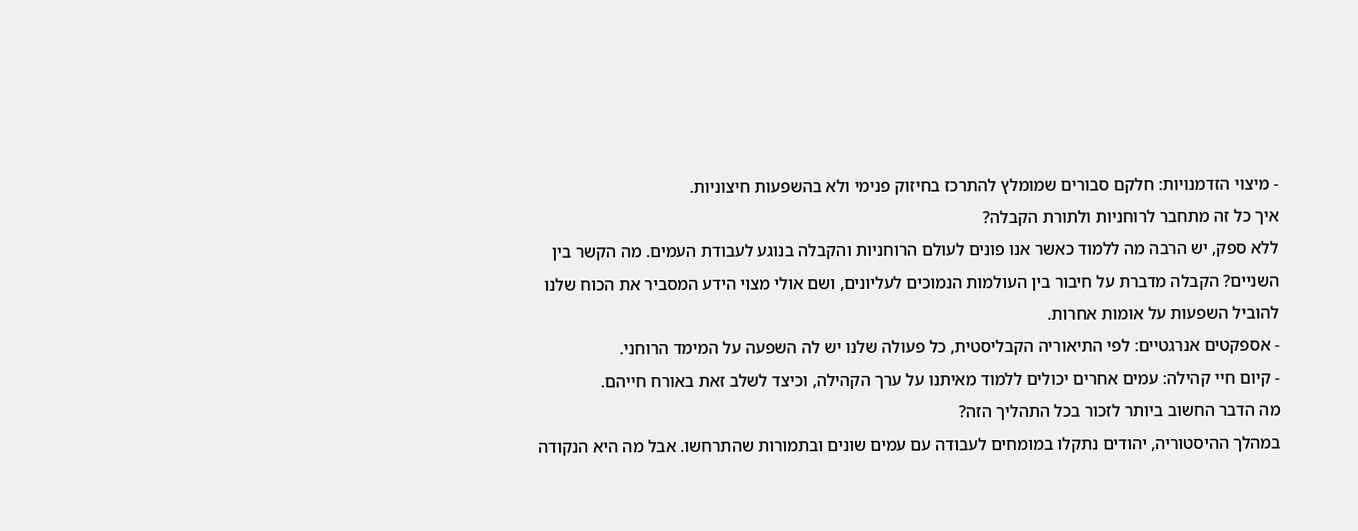- מיצוי הזדמנויות: חלקם סבורים שמומלץ להתרכז בחיזוק פנימי ולא בהשפעות חיצוניות.
איך כל זה מתחבר לרוחניות ולתורת הקבלה?
ללא ספק, יש הרבה מה ללמוד כאשר אנו פונים לעולם הרוחניות והקבלה בנוגע לעבודת העמים. מה הקשר בין השניים? הקבלה מדברת על חיבור בין העולמות הנמוכים לעליונים, ושם אולי מצוי הידע המסביר את הכוח שלנו להוביל השפעות על אומות אחרות.
- אספקטים אנרגטיים: לפי התיאוריה הקבליסטית, כל פעולה שלנו יש לה השפעה על המימד הרוחני.
- קיום חיי קהילה: עמים אחרים יכולים ללמוד מאיתנו על ערך הקהילה, וכיצד לשלב זאת באורח חייהם.
מה הדבר החשוב ביותר לזכור בכל התהליך הזה?
במהלך ההיסטוריה, יהודים נתקלו במומחים לעבודה עם עמים שונים ובתמורות שהתרחשו. אבל מה היא הנקודה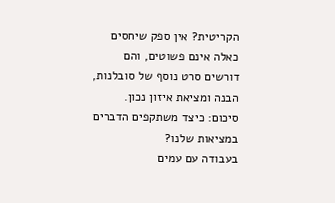הקריטית? אין ספק שיחסים כאלה אינם פשוטים, והם דורשים סרט נוסף של סובלנות, הבנה ומציאת איזון נכון.
סיכום: כיצד משתקפים הדברים במציאות שלנו?
בעבודה עם עמים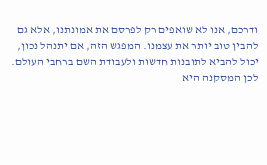ודרכם, אנו לא שואפים רק לפרסם את אמונתנו, אלא גם להבין טוב יותר את עצמנו. המפגש הזה, אם יתנהל נכון, יכול להביא לתובנות חדשות ולעבודת השם ברחבי העולם.
לכן המסקנה היא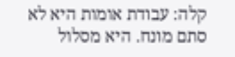קלה: עבודת אומות היא לא סתם מונח. היא מסלול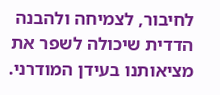לחיבור, לצמיחה ולהבנה הדדית שיכולה לשפר את מציאותנו בעידן המודרני.